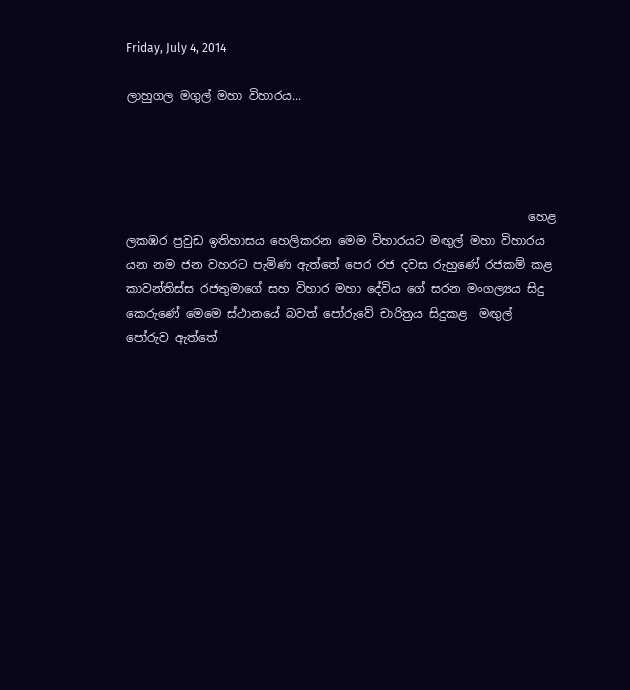Friday, July 4, 2014

ලාහුගල මගුල් මහා විහාරය...




                                                                   හෙළ ලකඹර ප්‍රවුඩ ඉතිහාසය හෙලිකරන මෙම විහාරයට මඟුල් මහා විහාරය යන නම ජන වහරට පැමිණ ඇත්තේ පෙර රජ දවස රුහුණේ රජකම් කළ කාවන්තිස්ස රජතුමාගේ සහ විහාර මහා දේවිය ගේ සරන මංගල්‍යය සිදු කෙරුණේ මෙමෙ ස්ථානයේ බවත් පෝරුවේ චාරිත්‍රය සිදුකළ  මඟුල් පෝරුව ඇත්තේ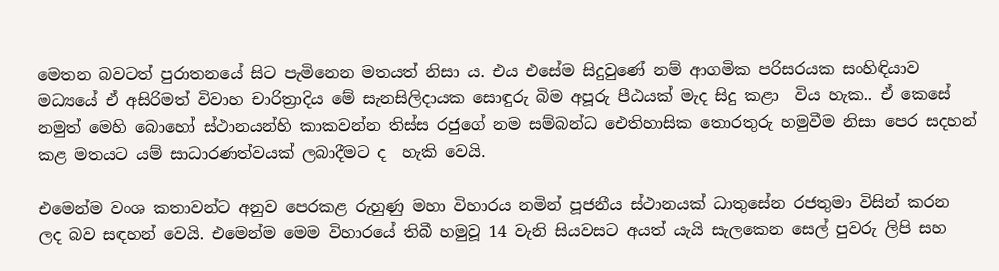මෙතන බවටත් පුරාතනයේ සිට පැමිනෙන මතයත් නිසා ය. එය එසේම සිදුවුණේ නම් ආගමික පරිසරයක සංහිඳියාව මධ්‍යයේ ඒ අසිරිමත් විවාහ චාරිත්‍රාදිය මේ සැනසිලිදායක සොඳුරු බිම අපූරු පීඨයක් මැද සිදු කළා  විය හැක.. ඒ කෙසේ නමුත් මෙහි බොහෝ ස්ථානයන්හි කාකවන්න තිස්ස රජුගේ නම සම්බන්ධ ඓතිහාසික තොරතුරු හමුවීම නිසා පෙර සද‍හන් කළ මතයට යම් සාධාරණත්වයක් ලබාදීමට ද  හැකි වෙයි.

එමෙන්ම වංශ කතාවන්ට අනුව පෙරකළ රුහුණු මහා විහාරය නමින් පූජනීය ස්ථානයක් ධාතුසේන රජතුමා විසින් කරන ලද බව සඳහන් වෙයි. එමෙන්ම මෙම විහාරයේ තිබී හමුවූ 14 වැනි සියවසට අයත් යැයි සැලකෙන සෙල් පුවරු ලිපි සහ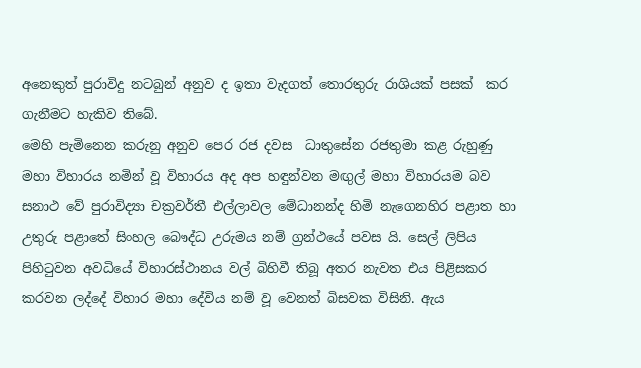අනෙකුත් පුරාවිදු නටබුන් අනුව ද ඉතා වැදගත් තොරතුරු රාශියක් පසක්  කර ගැනීමට හැකිව තිබේ.
මෙහි පැමිනෙන කරුනු අනුව පෙර රජ දවස  ධාතුසේන රජතුමා කළ රුහුණු මහා විහාරය නමින් වූ විහාරය අද අප හඳුන්වන මඟුල් මහා විහාරයම බව සනාථ වේ පුරාවිද්‍යා චක්‍රවර්තී එල්ලාවල මේධානන්ද හිමි නැගෙනහිර පළාත හා උතුරු පළාතේ සිංහල බෞද්ධ උරුමය නම් ග්‍රන්ථයේ පවස යි. සෙල් ලිපිය පිහිටුවන අවධියේ විහාරස්ථානය වල් බිහිවී තිබූ අතර නැවත එය පිළිසකර කරවන ලද්දේ විහාර මහා දේවිය නම් වූ වෙනත් බිසවක විසිනි. ඇය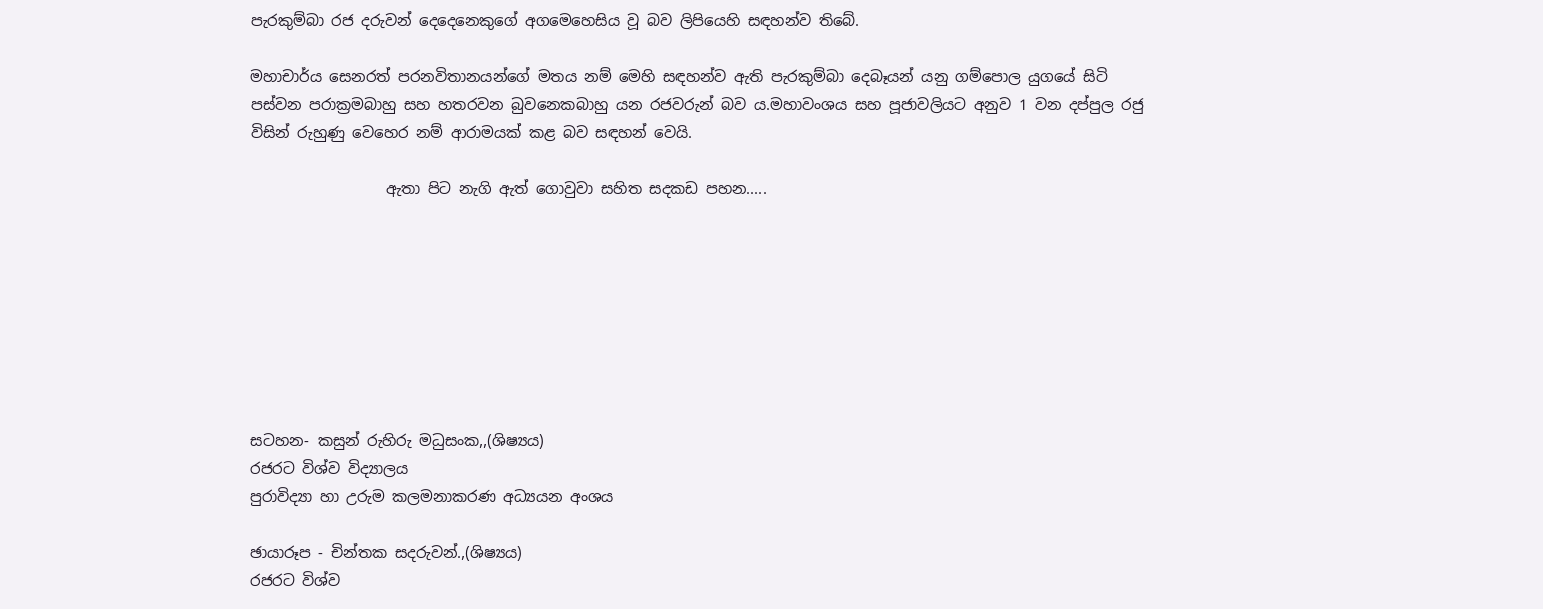පැරකුම්බා රජ දරුවන් දෙදෙනෙකුගේ අගමෙහෙසිය වූ බව ලිපියෙහි සඳහන්ව තිබේ.

මහාචාර්ය සෙනරත් පරනවිතානයන්ගේ මතය නම් මෙහි සඳහන්ව ඇති පැරකුම්බා දෙබෑයන් යනු ගම්පොල යුගයේ සිටි පස්වන පරාක්‍රමබාහු සහ හතරවන බුවනෙකබාහු යන රජවරුන් බව ය.මහාවංශය සහ පූජාවලියට අනුව 1 වන දප්පුල රජු විසින් රුහුණු වෙහෙර නම් ආරාමයක් කළ බව සඳහන් වෙයි.

                  ඇතා පිට නැගි ඇත් ගොවුවා සහිත ස‍දකඩ පහන.....








සටහන- කසුන් රුහිරු මධුසංක,,(ශිෂ්‍යය)
රජරට විශ්ව විද්‍යාලය
පුරාවිද්‍යා හා උරුම කලමනාකරණ අධ්‍යයන අංශය

ඡායාරූප - චින්තක සදරුවන්.,(ශිෂ්‍යය)
රජරට විශ්ව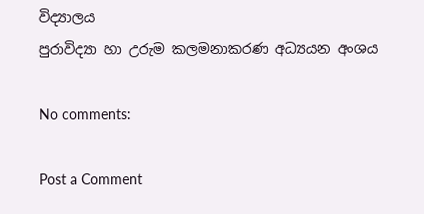විද්‍යාලය
පුරාවිද්‍යා හා උරුම කලමනාකරණ අධ්‍යයන අංශය

No comments:

Post a Comment